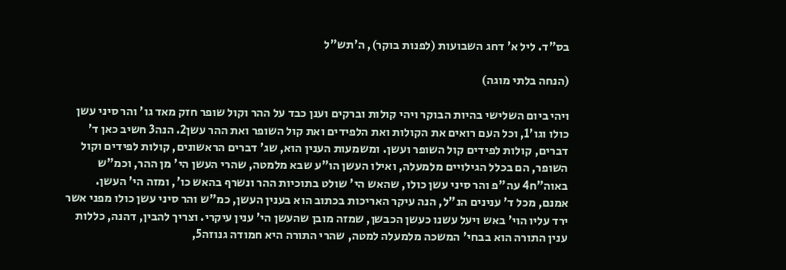בס"ד. ליל א' דחג השבועות (לפנות בוקר), ה'תש"ל

(הנחה בלתי מוגה)

ויהי ביום השלישי בהיות הבוקר ויהי קולות וברקים וענן כבד על ההר וקול שופר חזק מאד גו' והר סיני עשן כולו וגו'1, וכל העם רואים את הקולות ואת הלפידים ואת קול השופר ואת ההר עשן2. הנה3 חשיב כאן ד' דברים, קולות לפידים קול השופר ועשן. ומשמעות הענין הוא, שג' דברים הראשונים, קולות לפידים וקול השופר, הם בכלל הגילויים מלמעלה, ואילו העשן הו"ע שבא מלמטה, שהרי העשן הי' מן ההר, וכמ"ש באוה"ח4 עה"פ והר סיני עשן כולו, שהאש הי' שולט בתוכיות ההר ונשרף בהאש כו', ומזה הי' העשן. אמנם, מכל ד' ענינים הנ"ל, הנה עיקר האריכות בכתוב הוא בענין העשן, כמ"ש והר סיני עשן כולו מפני אשר ירד עליו הוי' באש ויעל עשנו כעשן הכבשן, שמזה מובן שהעשן הי' ענין עיקרי. וצריך להבין, דהנה, כללות ענין התורה הוא בבחי' המשכה מלמעלה למטה, שהרי התורה היא חמודה גנוזה5,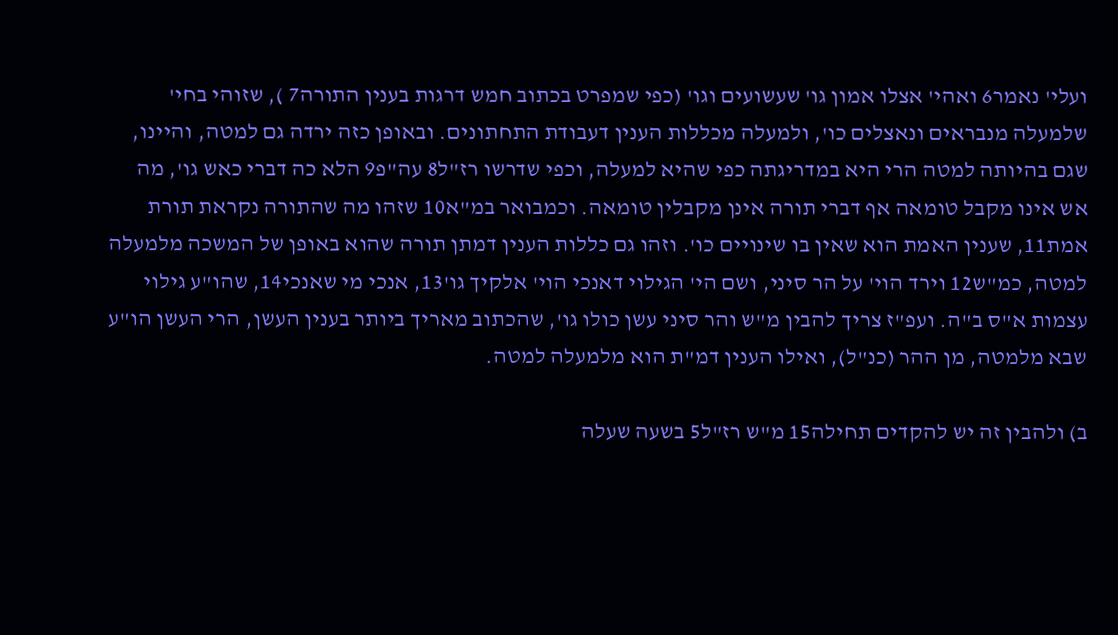ועלי' נאמר6 ואהי' אצלו אמון גו' שעשועים וגו' (כפי שמפרט בכתוב חמש דרגות בענין התורה7 ), שזוהי בחי' שלמעלה מנבראים ונאצלים כו', ולמעלה מכללות הענין דעבודת התחתונים. ובאופן כזה ירדה גם למטה, והיינו, שגם בהיותה למטה הרי היא במדריגתה כפי שהיא למעלה, וכפי שדרשו רז"ל8 עה"פ9 הלא כה דברי כאש גו', מה אש אינו מקבל טומאה אף דברי תורה אינן מקבלין טומאה. וכמבואר במ"א10 שזהו מה שהתורה נקראת תורת אמת11, שענין האמת הוא שאין בו שינויים כו'. וזהו גם כללות הענין דמתן תורה שהוא באופן של המשכה מלמעלה למטה, כמ"ש12 וירד הוי' על הר סיני, ושם הי' הגילוי דאנכי הוי' אלקיך גו'13, אנכי מי שאנכי14, שהו"ע גילוי עצמות א"ס ב"ה. ועפ"ז צריך להבין מ"ש והר סיני עשן כולו גו', שהכתוב מאריך ביותר בענין העשן, הרי העשן הו"ע שבא מלמטה, מן ההר (כנ"ל), ואילו הענין דמ"ת הוא מלמעלה למטה.

ב) ולהבין זה יש להקדים תחילה15 מ"ש רז"ל5 בשעה שעלה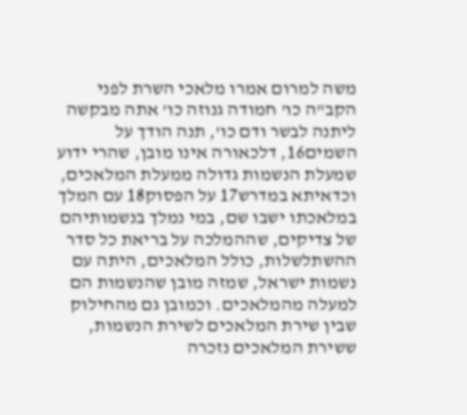משה למרום אמרו מלאכי השרת לפני הקב"ה כו' חמודה גנוזה כו' אתה מבקשה ליתנה לבשר ודם כו', תנה הודך על השמים16, דלכאורה אינו מובן, שהרי ידוע שמעלת הנשמות גדולה ממעלת המלאכים, וכדאיתא במדרש17 על הפסוק18 עם המלך במלאכתו ישבו שם, במי נמלך בנשמותיהם של צדיקים, שההמלכה על בריאת כל סדר ההשתלשלות, כולל המלאכים, היתה עם נשמות ישראל, שמזה מובן שהנשמות הם למעלה מהמלאכים. וכמובן גם מהחילוק שבין שירת המלאכים לשירת הנשמות, ששירת המלאכים נזכרה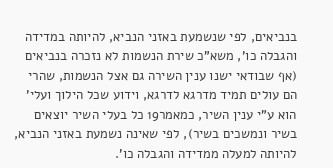בנביאים, לפי שנשמעת באזני הנביא, להיותה במדידה והגבלה כו', משא"כ שירת הנשמות לא נזכרה בנביאים (אף שבודאי ישנו ענין השירה גם אצל הנשמות, שהרי הם עולים תמיד מדרגא לדרגא, וידוע שכל הילוך ועלי' הוא ע"י ענין השיר, כמאמר19 כל בעלי השיר יוצאים בשיר ונמשכים בשיר), לפי שאינה נשמעת באזני הנביא, להיותה למעלה ממדידה והגבלה כו'.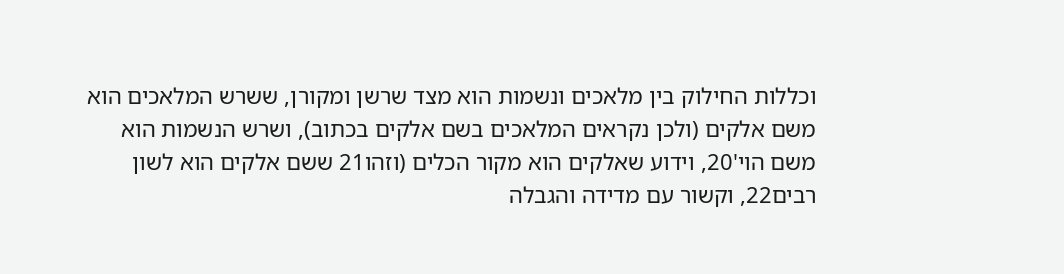וכללות החילוק בין מלאכים ונשמות הוא מצד שרשן ומקורן, ששרש המלאכים הוא משם אלקים (ולכן נקראים המלאכים בשם אלקים בכתוב), ושרש הנשמות הוא משם הוי'20, וידוע שאלקים הוא מקור הכלים (וזהו21 ששם אלקים הוא לשון רבים22, וקשור עם מדידה והגבלה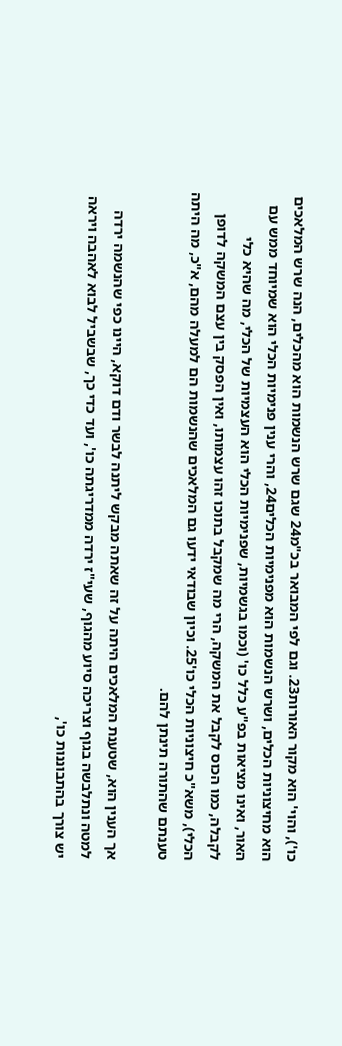כו'), והוי' הוא מקור האורות23. וגם לפי המבואר בכ"מ24 שגם שרש הנשמות הוא מהכלים, הנה שרש המלאכים הוא מחיצוניות הכלים, ושרש הנשמות הוא מפנימיות הכלים24, והרי ענין פנימיות הכלי הוא שמיוחד ממש עם האור, ואינו מציאות בפ"ע כלל כו' (וכמו בגשמיות, שפנימיות הכלי הוא העצמיות של הכלי, מה שהיא כלי לקבלה, כמו הכוס לקבל את המשקה, הרי מה שמקבל בתוכו זהו עצמותו, ואין הפסק בין עצם המשקה לדופן הכלי), משא"כ חיצוניות הכלי כו'25. וכיון שבודאי ידעו גם המלאכים שהנשמות הם למעלה מהם, א"כ, מה היתה טענתם שהתורה תינתן להם.

אך הענין הוא, שטענת המלאכים היתה על זה שאתה מבקש ליתנה לבשר ודם דוקא, היינו כפי שהנשמה ירדה למטה ונתלבשה בגוף וצריכה סיוע מהגוף, שעי"ז ירדה ממדריגתה כו', ועד כדי כך, שבשביל לבוא לאהבה ויראה יש צורך בהתבוננות כו',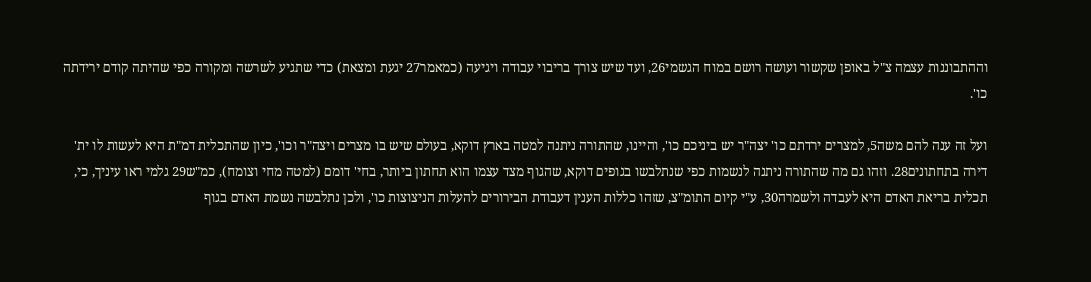וההתבוננות עצמה צ"ל באופן שקשור ועושה רושם במוח הגשמי26, ועד שיש צורך בריבוי עבודה ויגיעה (כמאמר27 יגעת ומצאת) כדי שתגיע לשרשה ומקורה כפי שהיתה קודם ירידתה כו'.

ועל זה ענה להם משה5, למצרים ירדתם כו' יצה"ר יש ביניכם כו', והיינו, שהתורה ניתנה למטה בארץ דוקא, בעולם שיש בו מצרים ויצה"ר וכו', כיון שהתכלית דמ"ת היא לעשות לו ית' דירה בתחתונים28. וזהו גם מה שהתורה ניתנה לנשמות כפי שנתלבשו בגופים דוקא, שהגוף מצד עצמו הוא תחתון ביותר, בחי' דומם (למטה מחי וצומח), כמ"ש29 גלמי ראו עיניך, כי, תכלית בריאת האדם היא לעבדה ולשמרה30, ע"י קיום התומ"צ, שזהו כללות הענין דעבודת הבירורים להעלות הניצוצות כו', ולכן נתלבשה נשמת האדם בגוף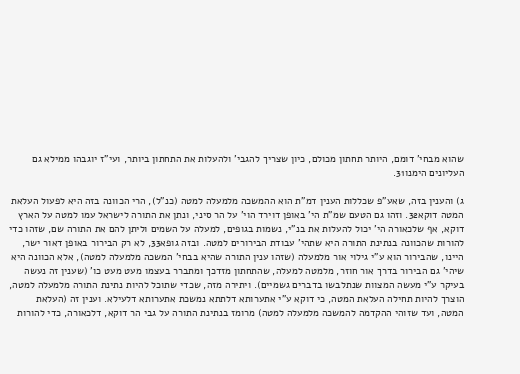שהוא מבחי' דומם, היותר תחתון מכולם, כיון שצריך להגבי' ולהעלות את התחתון ביותר, ועי"ז יוגבהו ממילא גם העליונים הימנו31.

ג) והענין בזה, שאע"פ שכללות הענין דמ"ת הוא ההמשכה מלמעלה למטה (כנ"ל), הרי הכוונה בזה היא לפעול העלאת המטה דוקא32. וזהו גם הטעם שמ"ת הי' באופן דוירד הוי' על הר סיני, ונתן את התורה לישראל עמו למטה על הארץ דוקא, אף שלכאורה הי' יכול להעלות את בנ"י, נשמות בגופים, למעלה על השמים וליתן להם את התורה שם, שזהו כדי להורות שהכוונה בנתינת התורה היא שתהי' עבודת הבירורים למטה. ובזה גופא33, לא רק הבירור באופן דאור ישר, היינו, שהבירור הוא ע"י גילוי אור מלמעלה (שזהו ענין התורה שהיא בבחי' המשכה מלמעלה למטה), אלא הכוונה היא שיהי' גם הבירור בדרך אור חוזר, מלמטה למעלה, שהתחתון מזדכך ומתברר בעצמו מעט מעט כו' (שענין זה נעשה בעיקר ע"י מעשה המצוות שנתלבשו בדברים גשמיים). ויתירה מזה, שכדי שתוכל להיות נתינת התורה מלמעלה למטה, הוצרך להיות תחילה העלאת המטה, כי דוקא ע"י אתערותא דלתתא נמשכת אתערותא דלעילא. וענין זה (העלאת המטה, ועד שזוהי ההקדמה להמשכה מלמעלה למטה) מרומז בנתינת התורה על גבי הר דוקא, דלכאורה, כדי להורות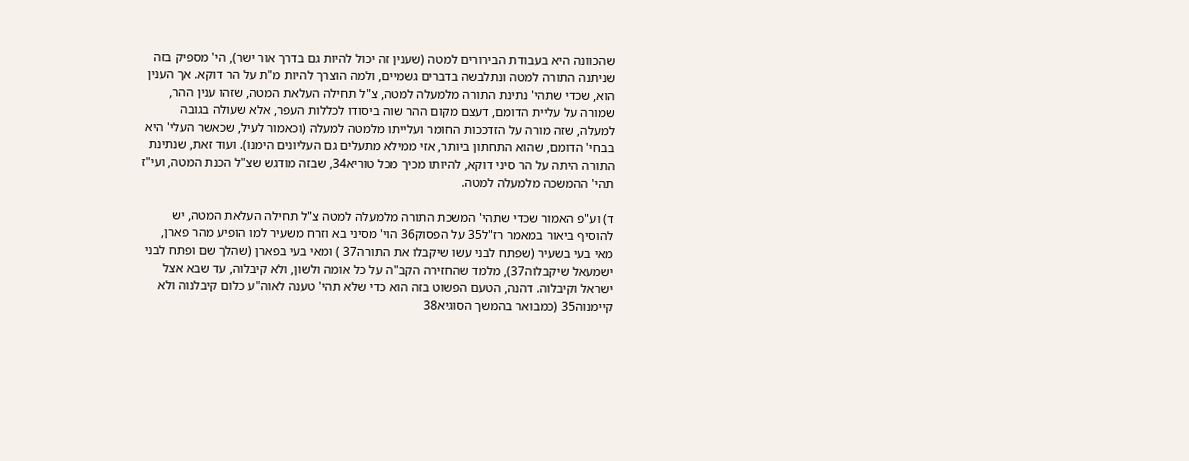שהכוונה היא בעבודת הבירורים למטה (שענין זה יכול להיות גם בדרך אור ישר), הי' מספיק בזה שניתנה התורה למטה ונתלבשה בדברים גשמיים, ולמה הוצרך להיות מ"ת על הר דוקא. אך הענין הוא, שכדי שתהי' נתינת התורה מלמעלה למטה, צ"ל תחילה העלאת המטה, שזהו ענין ההר, שמורה על עליית הדומם, דעצם מקום ההר שוה ביסודו לכללות העפר, אלא שעולה בגובה למעלה, שזה מורה על הזדככות החומר ועלייתו מלמטה למעלה (וכאמור לעיל, שכאשר העלי' היא בבחי' הדומם, שהוא התחתון ביותר, אזי ממילא מתעלים גם העליונים הימנו). ועוד זאת, שנתינת התורה היתה על הר סיני דוקא, להיותו מכיך מכל טוריא34, שבזה מודגש שצ"ל הכנת המטה, ועי"ז תהי' ההמשכה מלמעלה למטה.

ד) וע"פ האמור שכדי שתהי' המשכת התורה מלמעלה למטה צ"ל תחילה העלאת המטה, יש להוסיף ביאור במאמר רז"ל35 על הפסוק36 הוי' מסיני בא וזרח משעיר למו הופיע מהר פארן, מאי בעי בשעיר (שפתח לבני עשו שיקבלו את התורה37 ) ומאי בעי בפארן (שהלך שם ופתח לבני ישמעאל שיקבלוה37), מלמד שהחזירה הקב"ה על כל אומה ולשון, ולא קיבלוה, עד שבא אצל ישראל וקיבלוה. דהנה, הטעם הפשוט בזה הוא כדי שלא תהי' טענה לאוה"ע כלום קיבלנוה ולא קיימנוה35 (כמבואר בהמשך הסוגיא38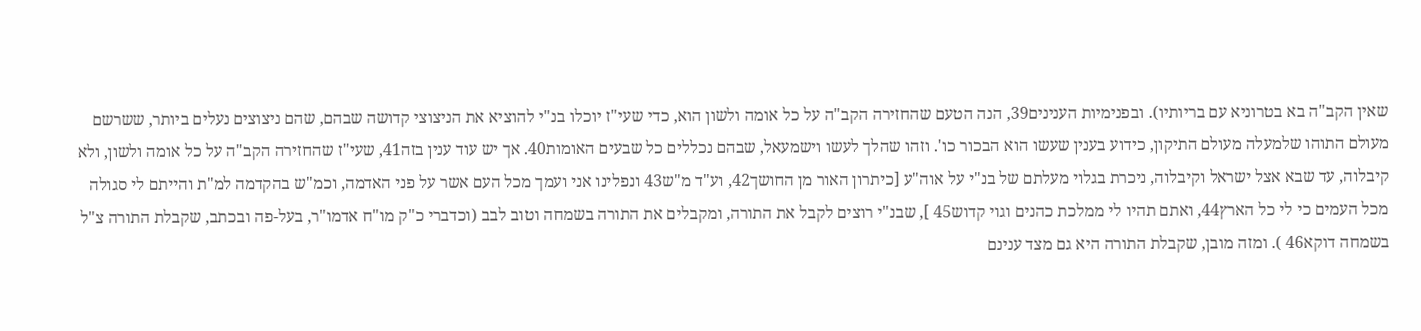שאין הקב"ה בא בטרוניא עם בריותיו). ובפנימיות הענינים39, הנה הטעם שהחזירה הקב"ה על כל אומה ולשון הוא, כדי שעי"ז יוכלו בנ"י להוציא את הניצוצי קדושה שבהם, שהם ניצוצים נעלים ביותר, ששרשם מעולם התוהו שלמעלה מעולם התיקון, כידוע בענין שעשו הוא הבכור כו'. וזהו שהלך לעשו וישמעאל, שבהם נכללים כל שבעים האומות40. אך יש עוד ענין בזה41, שעי"ז שהחזירה הקב"ה על כל אומה ולשון, ולא קיבלוה, עד שבא אצל ישראל וקיבלוה, ניכרת בגלוי מעלתם של בנ"י על אוה"ע [כיתרון האור מן החושך42, וע"ד מ"ש43 ונפלינו אני ועמך מכל העם אשר על פני האדמה, וכמ"ש בהקדמה למ"ת והייתם לי סגולה מכל העמים כי לי כל הארץ44, ואתם תהיו לי ממלכת כהנים וגוי קדוש45 ], שבנ"י רוצים לקבל את התורה, ומקבלים את התורה בשמחה וטוב לבב (וכדברי כ"ק מו"ח אדמו"ר, בעל-פה ובכתב, שקבלת התורה צ"ל בשמחה דוקא46 ). ומזה מובן, שקבלת התורה היא גם מצד ענינם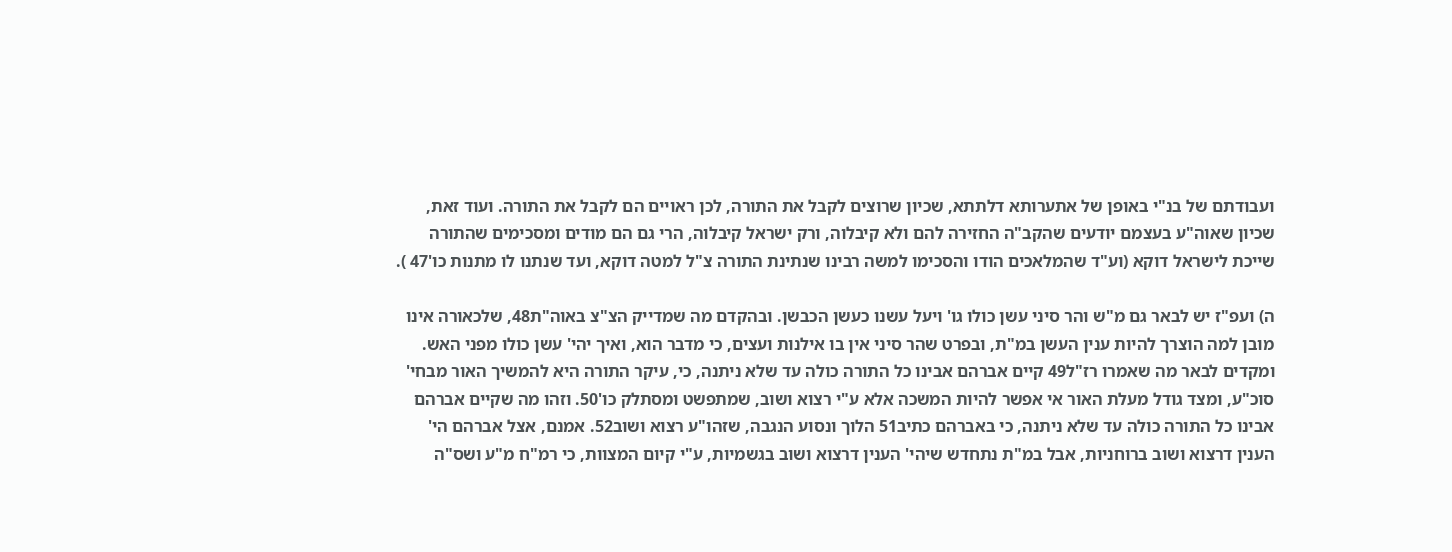ועבודתם של בנ"י באופן של אתערותא דלתתא, שכיון שרוצים לקבל את התורה, לכן ראויים הם לקבל את התורה. ועוד זאת, שכיון שאוה"ע בעצמם יודעים שהקב"ה החזירה להם ולא קיבלוה, ורק ישראל קיבלוה, הרי גם הם מודים ומסכימים שהתורה שייכת לישראל דוקא (וע"ד שהמלאכים הודו והסכימו למשה רבינו שנתינת התורה צ"ל למטה דוקא, ועד שנתנו לו מתנות כו'47 ).

ה) ועפ"ז יש לבאר גם מ"ש והר סיני עשן כולו גו' ויעל עשנו כעשן הכבשן. ובהקדם מה שמדייק הצ"צ באוה"ת48, שלכאורה אינו מובן למה הוצרך להיות ענין העשן במ"ת, ובפרט שהר סיני אין בו אילנות ועצים, כי מדבר הוא, ואיך יהי' עשן כולו מפני האש. ומקדים לבאר מה שאמרו רז"ל49 קיים אברהם אבינו כל התורה כולה עד שלא ניתנה, כי, עיקר התורה היא להמשיך האור מבחי' סוכ"ע, ומצד גודל מעלת האור אי אפשר להיות המשכה אלא ע"י רצוא ושוב, שמתפשט ומסתלק כו'50. וזהו מה שקיים אברהם אבינו כל התורה כולה עד שלא ניתנה, כי באברהם כתיב51 הלוך ונסוע הנגבה, שזהו"ע רצוא ושוב52. אמנם, אצל אברהם הי' הענין דרצוא ושוב ברוחניות, אבל במ"ת נתחדש שיהי' הענין דרצוא ושוב בגשמיות, ע"י קיום המצוות, כי רמ"ח מ"ע ושס"ה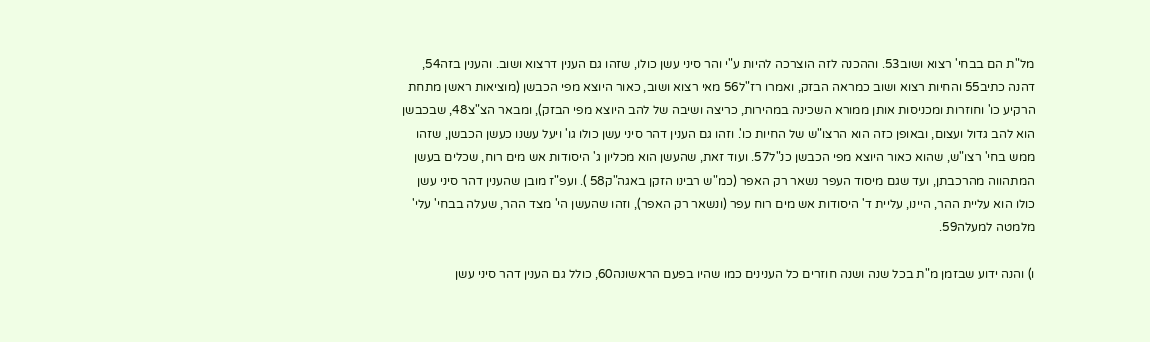מל"ת הם בבחי' רצוא ושוב53. וההכנה לזה הוצרכה להיות ע"י והר סיני עשן כולו, שזהו גם הענין דרצוא ושוב. והענין בזה54, דהנה כתיב55 והחיות רצוא ושוב כמראה הבזק, ואמרו רז"ל56 מאי רצוא ושוב, כאור היוצא מפי הכבשן (מוציאות ראשן מתחת הרקיע כו' וחוזרות ומכניסות אותן ממורא השכינה במהירות, כריצה ושיבה של להב היוצא מפי הבזק), ומבאר הצ"צ48, שבכבשן הוא להב גדול ועצום, ובאופן כזה הוא הרצו"ש של החיות כו'. וזהו גם הענין דהר סיני עשן כולו גו' ויעל עשנו כעשן הכבשן, שזהו ממש בחי' רצו"ש, שהוא כאור היוצא מפי הכבשן כנ"ל57. ועוד זאת, שהעשן הוא מכליון ג' היסודות אש מים רוח, שכלים בעשן המתהווה מהרכבתן, ועד שגם מיסוד העפר נשאר רק האפר (כמ"ש רבינו הזקן באגה"ק58 ). ועפ"ז מובן שהענין דהר סיני עשן כולו הוא עליית ההר, היינו, עליית ד' היסודות אש מים רוח עפר (ונשאר רק האפר), וזהו שהעשן הי' מצד ההר, שעלה בבחי' עלי' מלמטה למעלה59.

ו) והנה ידוע שבזמן מ"ת בכל שנה ושנה חוזרים כל הענינים כמו שהיו בפעם הראשונה60, כולל גם הענין דהר סיני עשן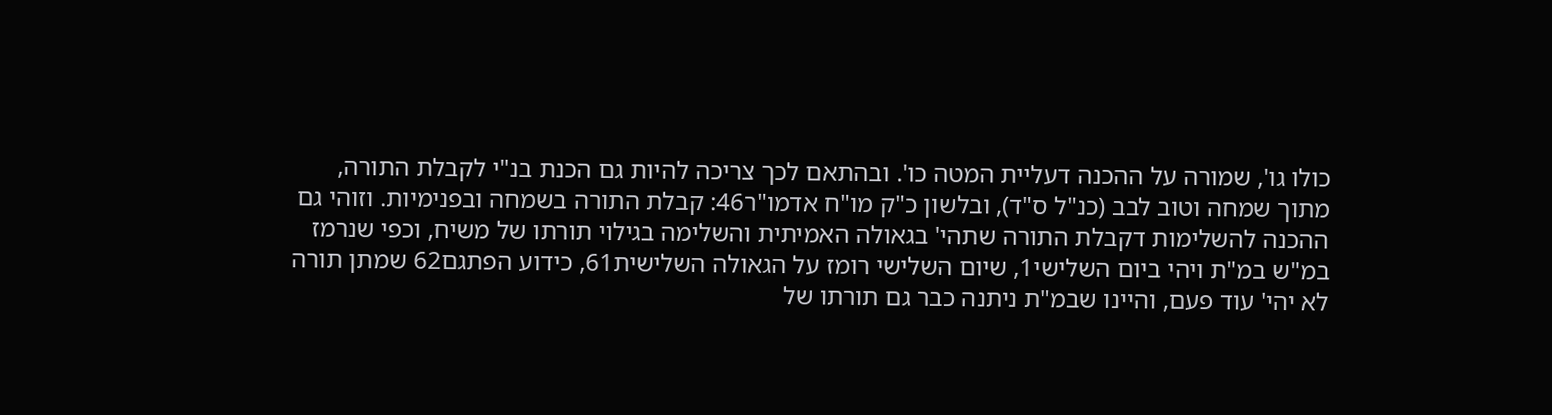כולו גו', שמורה על ההכנה דעליית המטה כו'. ובהתאם לכך צריכה להיות גם הכנת בנ"י לקבלת התורה, מתוך שמחה וטוב לבב (כנ"ל ס"ד), ובלשון כ"ק מו"ח אדמו"ר46: קבלת התורה בשמחה ובפנימיות. וזוהי גם ההכנה להשלימות דקבלת התורה שתהי' בגאולה האמיתית והשלימה בגילוי תורתו של משיח, וכפי שנרמז במ"ש במ"ת ויהי ביום השלישי1, שיום השלישי רומז על הגאולה השלישית61, כידוע הפתגם62 שמתן תורה לא יהי' עוד פעם, והיינו שבמ"ת ניתנה כבר גם תורתו של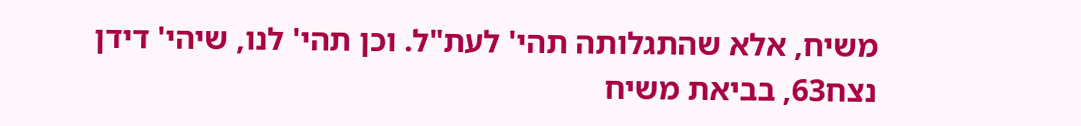משיח, אלא שהתגלותה תהי' לעת"ל. וכן תהי' לנו, שיהי' דידן נצח63, בביאת משיח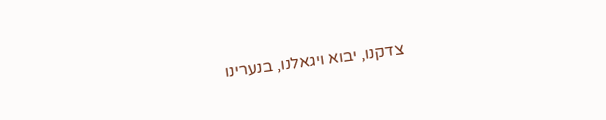צדקנו, יבוא ויגאלנו, בנערינו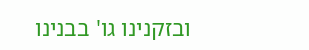ובזקנינו גו' בבנינו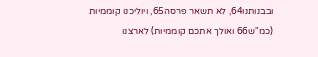ובבנותנו64, לא תשאר פרסה65, ויוליכנו קוממיות (כמ"ש66 ואולך אתכם קוממיות) לארצנו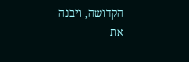הקדושה, ויבנה את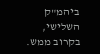ביהמ"ק השלישי, בקרוב ממש.